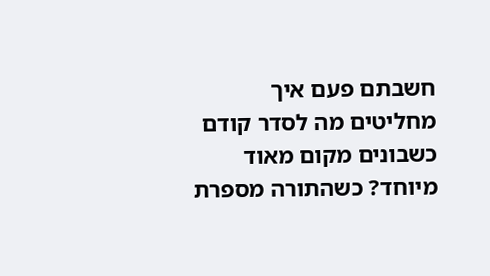חשבתם פעם איך מחליטים מה לסדר קודם כשבונים מקום מאוד מיוחד? כשהתורה מספרת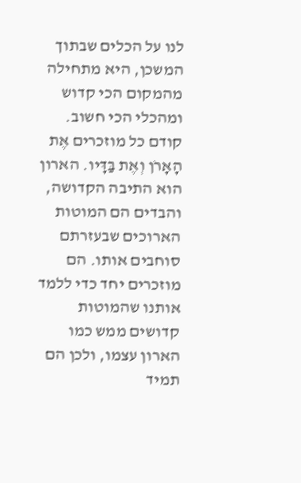לנו על הכלים שבתוך המשכן, היא מתחילה מהמקום הכי קדוש ומהכלי הכי חשוב. קודם כל מוזכרים אֶת הָאָרֹן וְאֶת בַּדָּיו. הארון הוא התיבה הקדושה, והבדים הם המוטות הארוכים שבעזרתם סוחבים אותו. הם מוזכרים יחד כדי ללמד אותנו שהמוטות קדושים ממש כמו הארון עצמו, ולכן הם תמיד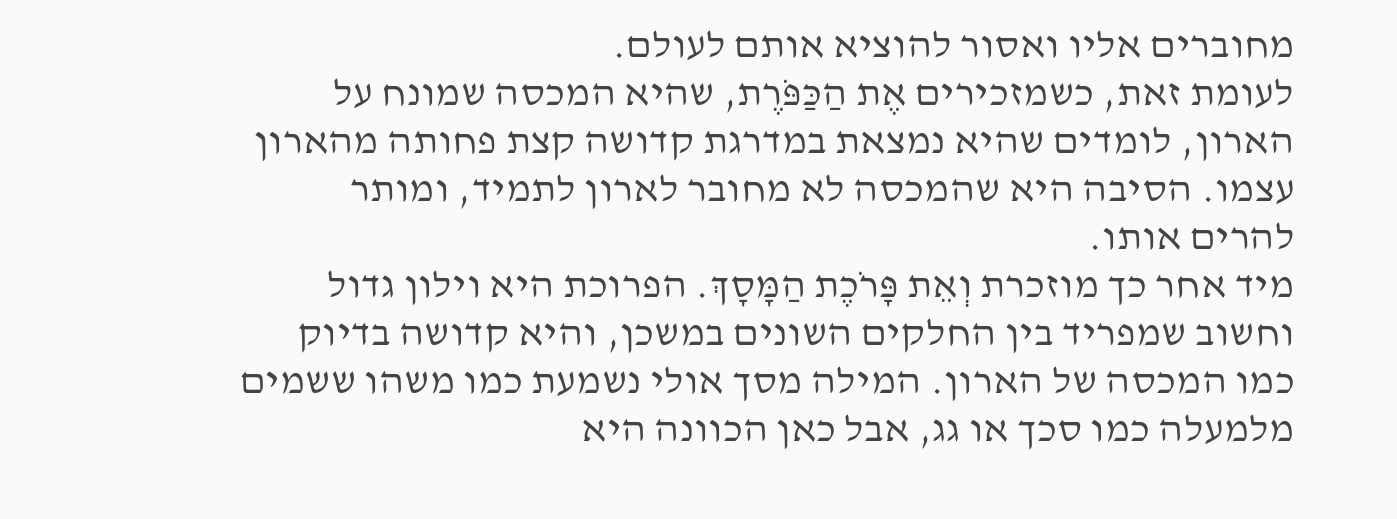מחוברים אליו ואסור להוציא אותם לעולם.
לעומת זאת, כשמזכירים אֶת הַכַּפֹּרֶת, שהיא המכסה שמונח על הארון, לומדים שהיא נמצאת במדרגת קדושה קצת פחותה מהארון עצמו. הסיבה היא שהמכסה לא מחובר לארון לתמיד, ומותר להרים אותו.
מיד אחר כך מוזכרת וְאֵת פָּרֹכֶת הַמָּסָךְ. הפרוכת היא וילון גדול וחשוב שמפריד בין החלקים השונים במשכן, והיא קדושה בדיוק כמו המכסה של הארון. המילה מסך אולי נשמעת כמו משהו ששמים מלמעלה כמו סכך או גג, אבל כאן הכוונה היא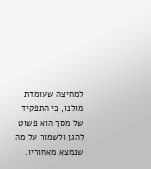למחיצה שעומדת מולנו, כי התפקיד של מסך הוא פשוט להגן ולשמור על מה שנמצא מאחוריו.